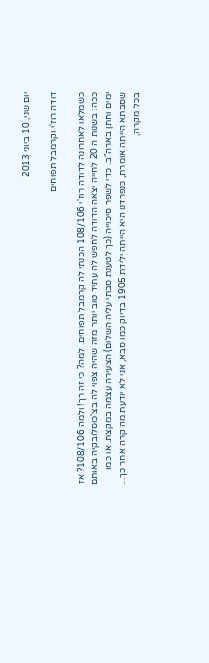יום שני, 10 ביוני 2013

דודה רוז'י וקרמבל תפוחים

כשמלאו לאחרונה לדודה רוז'י 108/106 הכנתי לה קרמבל תפוחים. למה? כי זה רך! ולמה 108/106? אז ככה: בשנות ה 20 לחייה יצאה הדודה לחפש לה עתיד טוב יותר מזה שהיה צפוי לה בצ'כוסלובקיה באותם ימים וחתן בארה"ב. כדי לשפר סיכוייה (כך לטענת סבתי עליה השלום) הצעירה עצמה במקצת. או כמו שסבתא הייתה אומרת, כנפרדנו היא הייתה ילידת 1905 בדיוק כמו סבא, אני לא יודעת מה קרה אחר כך... בכל מקרה,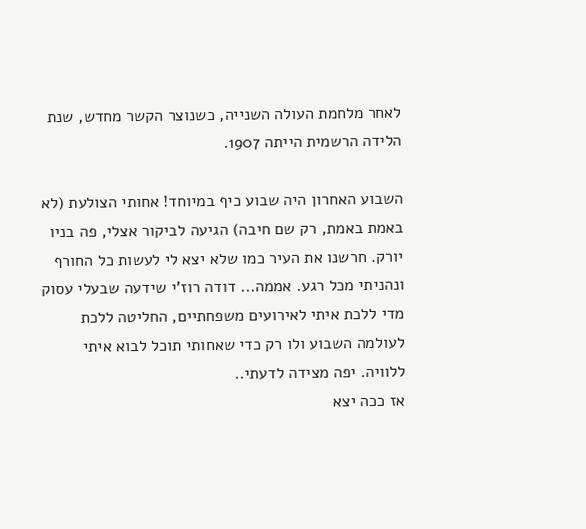לאחר מלחמת העולה השנייה, כשנוצר הקשר מחדש, שנת הלידה הרשמית הייתה 1907.

השבוע האחרון היה שבוע כיף במיוחד! אחותי הצולעת (לא באמת באמת, רק שם חיבה) הגיעה לביקור אצלי, פה בניו יורק. חרשנו את העיר כמו שלא יצא לי לעשות כל החורף ונהניתי מכל רגע. אממה... דודה רוז'י שידעה שבעלי עסוק מדי ללכת איתי לאירועים משפחתיים, החליטה ללכת לעולמה השבוע ולו רק כדי שאחותי תוכל לבוא איתי ללוויה. יפה מצידה לדעתי..
אז ככה יצא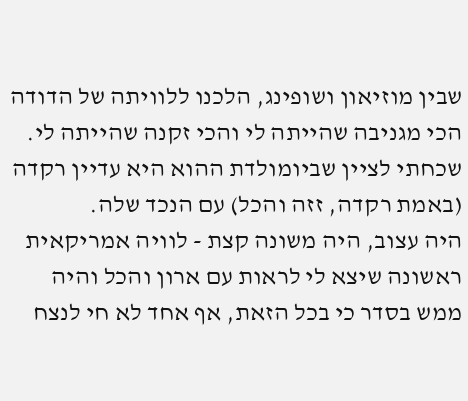שבין מוזיאון ושופינג, הלכנו ללוויתה של הדודה הכי מגניבה שהייתה לי והכי זקנה שהייתה לי. שכחתי לציין שביומולדת ההוא היא עדיין רקדה (באמת רקדה, זזה והכל) עם הנכד שלה.
היה עצוב, היה משונה קצת - לוויה אמריקאית ראשונה שיצא לי לראות עם ארון והכל והיה ממש בסדר כי בכל הזאת, אף אחד לא חי לנצח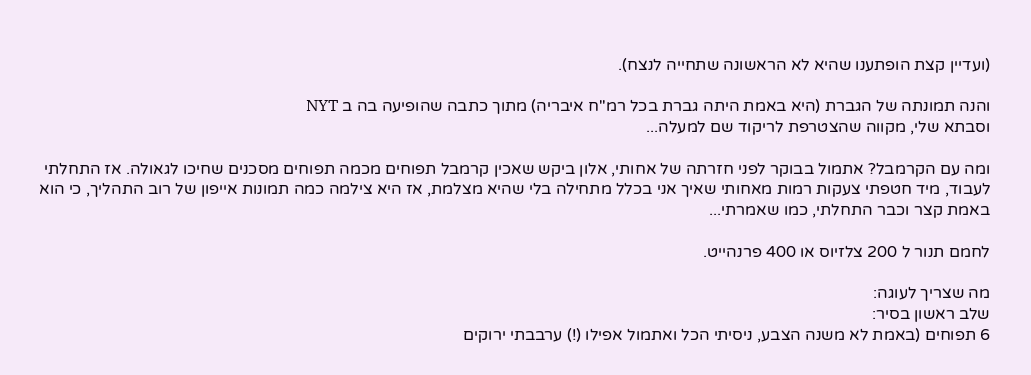(ועדיין קצת הופתענו שהיא לא הראשונה שתחייה לנצח).

והנה תמונתה של הגברת (היא באמת היתה גברת בכל רמ"ח איבריה) מתוך כתבה שהופיעה בה ב NYT
וסבתא שלי, מקווה שהצטרפת לריקוד שם למעלה...

ומה עם הקרמבל? אתמול בבוקר לפני חזרתה של אחותי, אלון ביקש שאכין קרמבל תפוחים מכמה תפוחים מסכנים שחיכו לגאולה. אז התחלתי לעבוד, מיד חטפתי צעקות רמות מאחותי שאיך אני בכלל מתחילה בלי שהיא מצלמת, אז היא צילמה כמה תמונות אייפון של רוב התהליך, כי הוא באמת קצר וכבר התחלתי, כמו שאמרתי...

לחמם תנור ל 200 צלזיוס או 400 פרנהייט.

מה שצריך לעוגה:
שלב ראשון בסיר:
6 תפוחים (באמת לא משנה הצבע, ניסיתי הכל ואתמול אפילו (!) ערבבתי ירוקים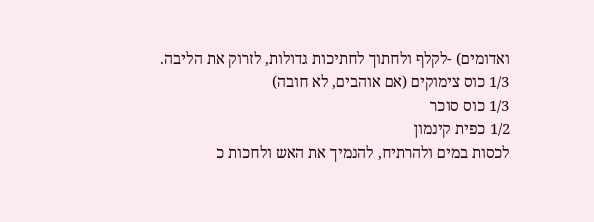ואדומים) -לקלף ולחתוך לחתיכות גדולות, לזרוק את הליבה.
1/3 כוס צימוקים (אם אוהבים, לא חובה)
1/3 כוס סוכר
1/2 כפית קינמון
לכסות במים ולהרתיח, להנמיך את האש ולחכות כ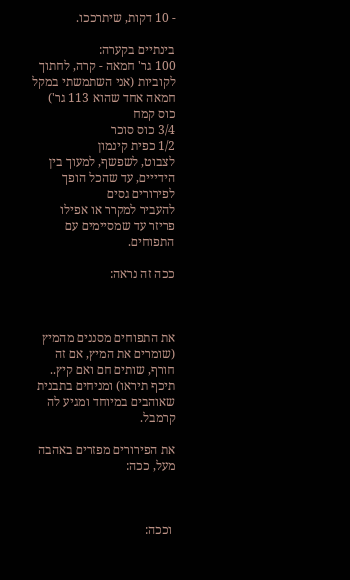- 10 דקות, שיתרככו.

בינתיים בקערה:
100 גר' חמאה - קרה, לחתוך לקוביות (אני השתמשתי במקל חמאה אחד שהוא 113 גר')
כוס קמח
3/4 כוס סוכר
1/2 כפית קינמון
לצבוט, לשפשף, למעוך בין הידייים, עד שהכל הופך לפירורים גסים
להעביר למקרר או אפילו פריזר עד שמסיימים עם התפוחים.

ככה זה נראה:



את התפוחים מסננים מהמיץ (שומרים את המיץ, אם זה חורף, שותים חם ואם קיץ.. תיכף תיראו) ומניחים בתבנית שאוהבים במיוחד ומגיע לה קרמבל.

את הפירורים מפזרים באהבה מעל, ככה:



 וככה: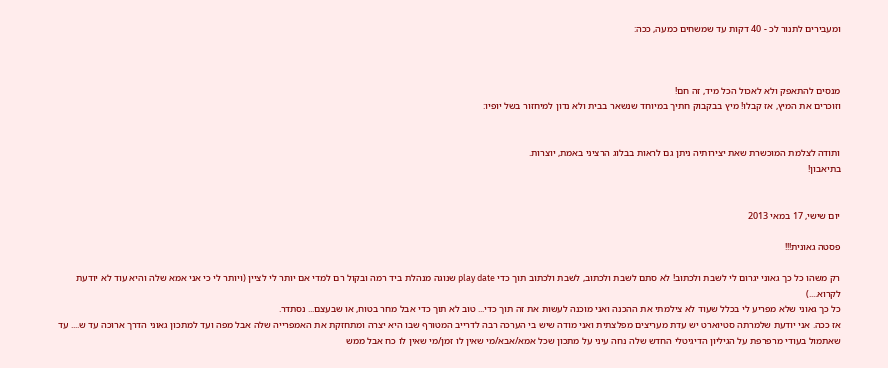ומעבירים לתנור לכ - 40 דקות עד שמשחים כמעה, ככה:



מנסים להתאפק ולא לאכול הכל מיד, זה חם!
וזוכרים את המיץ, אז קבלו! מיץ בבקבוק חתיך במיוחד שנשאר בבית ולא נדון למיחזור בשל יופיו:


ותודה לצלמת המוכשרת שאת יצירותיה ניתן גם לראות בבלוג הרציני באמת, יוצרות.
בתיאבון!


יום שישי, 17 במאי 2013

פסטה גאונית!!!

רק משהו כל כך גאוני יגרום לי לשבת ולכתוב! לא סתם לשבת ולכתוב, לשבת ולכתוב תוך כדי play date שנוגה מנהלת ביד רמה ובקול רם למדי אם יותר לי לציין (ויותר לי כי אני אמא שלה והיא עוד לא יודעת לקרוא....)
כל כך גאוני שלא מפריע לי בכלל שעוד לא צילמתי את ההכנה ואני מוכנה לעשות את זה תוך כדי... טוב לא תוך כדי אבל מחר בטוח, או שבעצם... נסתדר.
אז ככה. אני יודעת שלמרתה סטיוארט יש עדת מעריצים מפלצתית ואני מודה שיש בי הערכה רבה לדרייב המטורף שבו היא יצרה ומתחזקת את האמפרייה שלה אבל מפה ועד למתכון גאוני הדרך ארוכה עד ש.... עד שאתמול בעודי מרפרפת על הגיליון הדיגיטלי החדש שלה נחה עיני על מתכון שכל אמא/אבא/מי שאין לו זמן/מי שאין לו כח אבל ממש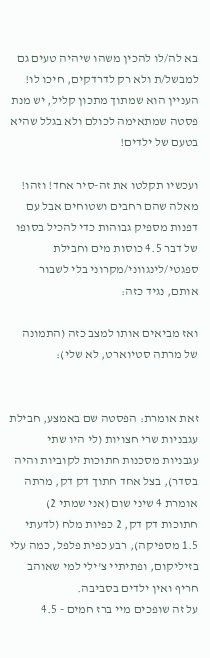בא לה/לו להכין משהו שיהיה טעים גם למבשל/ת ולא רק לדרדקים, חיכו לו!
העניין הוא שמתוך מתכון קליל, יש מנת פסטה שמתאימה לכולם ולא בגלל שהיא בטעם של ילדים!

ועכשיו תקלטו את זה-סיר אחד! וזהו! מאלה שהם רחבים ושטוחים אבל עם דפנות מספיק גבוהות כדי להכיל בסופו של דבר 4.5 כוסות מים וחבילת ספגטי/לינגווני/מקרוני בלי לשבור אותם, נגיד כזה:

ואז מביאים אותו למצב כזה (התמונה של מרתה סטיוארט, לא שלי):


זאת אומרת: הפסטה שם באמצע, חבילת עגבניות שרי חצויות (לי היו שתי עגבניות מסכנות חתוכות לקוביות והיה בסדר), בצל אחד חתוך דק דק, מרתה אומרת 4 שיני שום (אני שמתי 2) חתוכות דק דק, 2 כפיות מלח (לדעתי 1.5 מספיקה), רבע כפית פלפל, כמה עלי בזיליקום, ופתיתיי צ'ילי למי שאוהב חריף ואין ילדים בסביבה.
על זה שופכים מיי ברז חמים - 4.5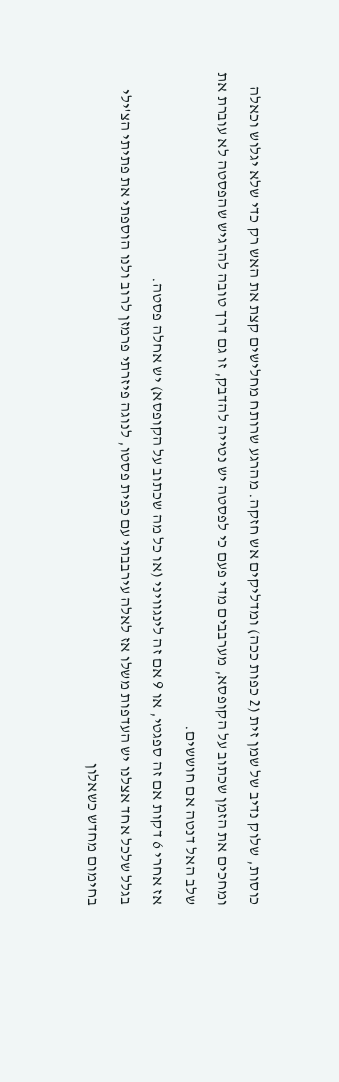כוסות, שלוק נדיב של שמן זית (2 כפות ככה) ומדליקים אש חזקה. מהרגע שרותח מחלישים קצת את האש רק כדי שלא יגלוש וכאלה ומחכים את הזמן שכתוב על הקופסא, מערבבים מדי פעם כי לפסטה יש נטייה להדבק, זו גם דרך טובה להרגיש שהפסטה לא עוברת את שלב האל דנטה אם חוששים.
אז אחרי 6 דקות אם זה ספגטי, או 9 אם זה לינגוויני (או כל מה שכתוב על הקופסא) יש אחלה פסטה.
בגלל שלכל אחד אצלנו יש העדפות משלו אז לאלה עירבבתי עם כפית פסטו, לנוגה פיזרתי פרמזן לרוב ולנו הוספתי את פתיתי הצ'ילי בחימום מחדש כשאלון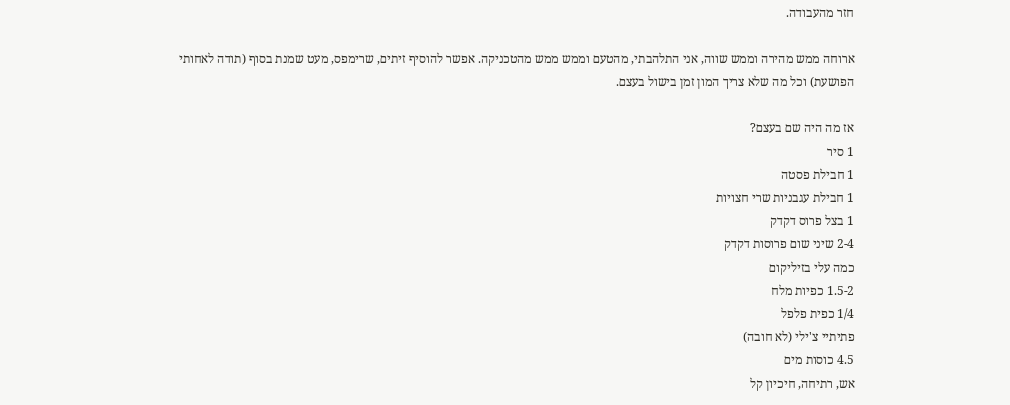חזר מהעבודה.

ארוחה ממש מהירה וממש שווה, אני התלהבתי, מהטעם וממש ממש מהטכניקה. אפשר להוסיף זיתים, שרימפס, מעט שמנת בסוף (תודה לאחותי הפושעת) וכל מה שלא צריך המון זמן בישול בעצם.

אז מה היה שם בעצם?
1 סיר
1 חבילת פסטה
1 חבילת עגבניות שרי חצויות
1 בצל פרוס דקדק
2-4 שיני שום פרוסות דקדק
כמה עלי בזיליקום
1.5-2 כפיות מלח
1/4 כפית פלפל
פתיתיי צ'ילי (לא חובה)
4.5 כוסות מים
אש, רתיחה, חיכיון קל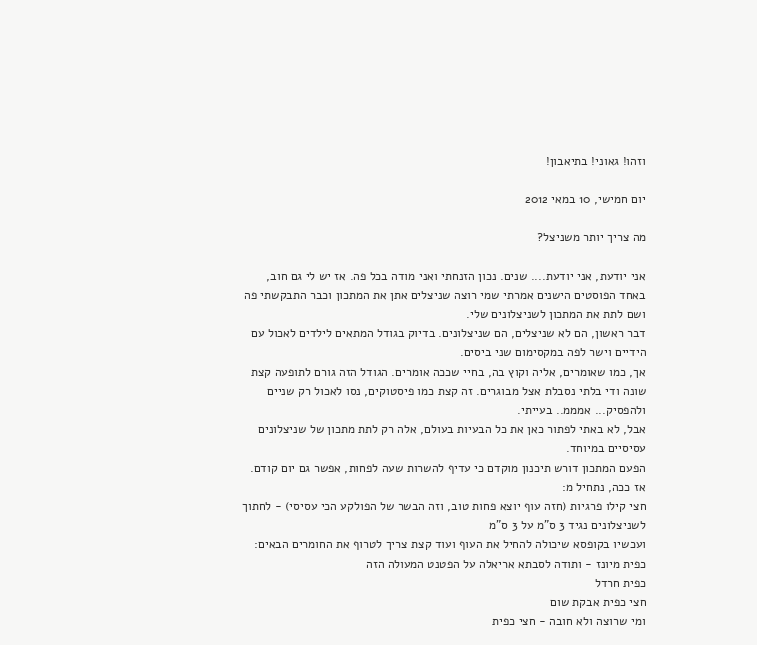וזהו! גאוני! בתיאבון!

יום חמישי, 10 במאי 2012

מה צריך יותר משניצל?

אני יודעת, אני יודעת.... שנים. נכון הזנחתי ואני מודה בכל פה. אז יש לי גם חוב, באחד הפוסטים הישנים אמרתי שמי רוצה שניצלים אתן את המתכון וכבר התבקשתי פה ושם לתת את המתכון לשניצלונים שלי.
דבר ראשון, הם לא שניצלים, הם שניצלונים. בדיוק בגודל המתאים לילדים לאכול עם הידיים וישר לפה במקסימום שני ביסים.
אך, כמו שאומרים, אליה וקוץ בה, בחיי שככה אומרים. הגודל הזה גורם לתופעה קצת שונה ודי בלתי נסבלת אצל מבוגרים. זה קצת כמו פיסטוקים, נסו לאכול רק שניים ולהפסיק... אמממ.. בעייתי.
אבל, לא באתי לפתור כאן את כל הבעיות בעולם, אלה רק לתת מתכון של שניצלונים עסיסיים במיוחד.
הפעם המתכון דורש תיכנון מוקדם כי עדיף להשרות שעה לפחות, אפשר גם יום קודם.
אז ככה, נתחיל מ:
חצי קילו פרגיות (חזה עוף יוצא פחות טוב, וזה הבשר של הפולקע הכי עסיסי) - לחתוך לשניצלונים נגיד 3 ס"מ על 3 ס"מ
ועכשיו בקופסא שיכולה להחיל את העוף ועוד קצת צריך לטרוף את החומרים הבאים:
כפית מיונז - ותודה לסבתא אריאלה על הפטנט המעולה הזה
כפית חרדל
חצי כפית אבקת שום
ומי שרוצה ולא חובה - חצי כפית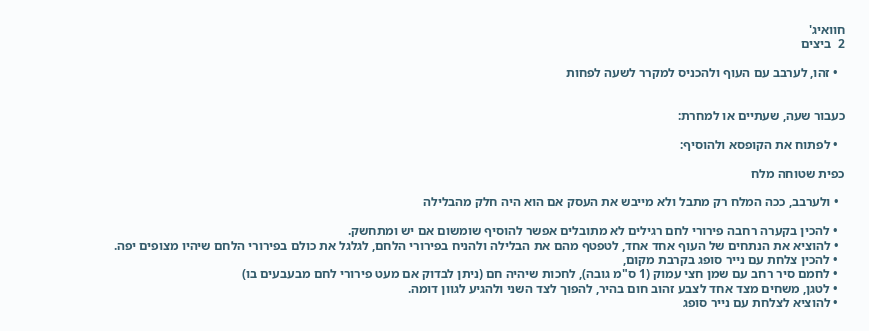חוואיג'
2  ביצים

  • זהו, לערבב עם העוף ולהכניס למקרר לשעה לפחות


כעבור שעה, שעתיים או למחרת:

  • לפתוח את הקופסא ולהוסיף:

כפית שטוחה מלח

  • ולערבב, ככה המלח רק מתבל ולא מייבש את העסק אם הוא היה חלק מהבלילה

  • להכין בקערה רחבה פירורי לחם רגילים לא מתובלים אפשר להוסיף שומשום אם יש ומתחשק.
  • להוציא את הנתחים של העוף אחד אחד, לטפטף מהם את הבלילה ולהניח בפירורי הלחם, לגלגל את כולם בפירורי הלחם שיהיו מצופים יפה.
  • להכין צלחת עם נייר סופג בקרבת מקום,
  • לחמם סיר רחב עם שמן חצי עמוק (1 ס"מ גובה), לחכות שיהיה חם (ניתן לבדוק אם מעט פירורי לחם מבעבעים בו)
  • לטגן, משחים מצד אחד לצבע זהוב חום בהיר, להפוך לצד השני ולהגיע לגוון דומה.
  • להוציא לצלחת עם נייר סופג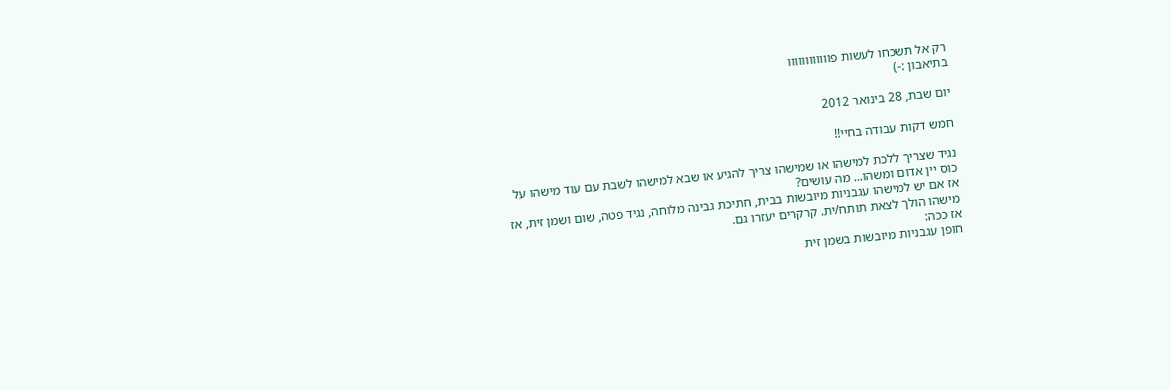רק אל תשכחו לעשות פוווווווווווו
בתיאבון :-)

יום שבת, 28 בינואר 2012

חמש דקות עבודה בחיי!!

נגיד שצריך ללכת למישהו או שמישהו צריך להגיע או שבא למישהו לשבת עם עוד מישהו על כוס יין אדום ומשהו... מה עושים?
אז אם יש למישהו עגבניות מיובשות בבית, חתיכת גבינה מלוחה, נגיד פטה, שום ושמן זית, אז מישהו הולך לצאת תותח/ית. קרקרים יעזרו גם.
אז ככה:
חופן עגבניות מיובשות בשמן זית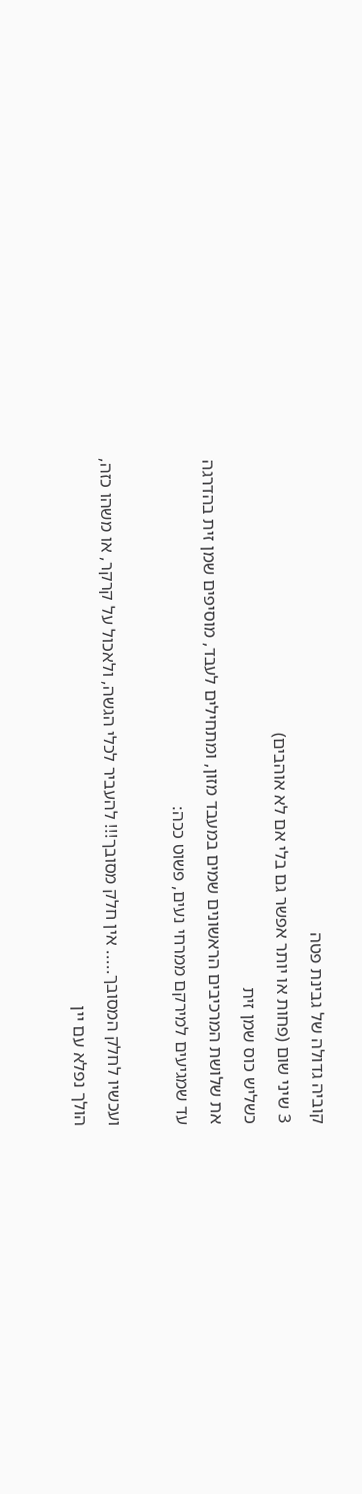קוביה גדולה של גבינת פטה
3 שיני שום (פחות או יותר אפשר גם בלי אם לא אוהבים)
כשליש כוס שמן זית
את שלושת המרכיבים הראשונים שמים במעבד מזון, ומתחילים לעבד, מוסיפים שמן זית בהדרגה עד שמגיעים למירקם ממרחי נעים, פשוט ככה:

ועכשיו לחלק המסובך..... אין חלק מסובך!!! להעביר לכלי הגשה, ולאכול על קרקר, או משהו כזה, הולך נפלא עם יין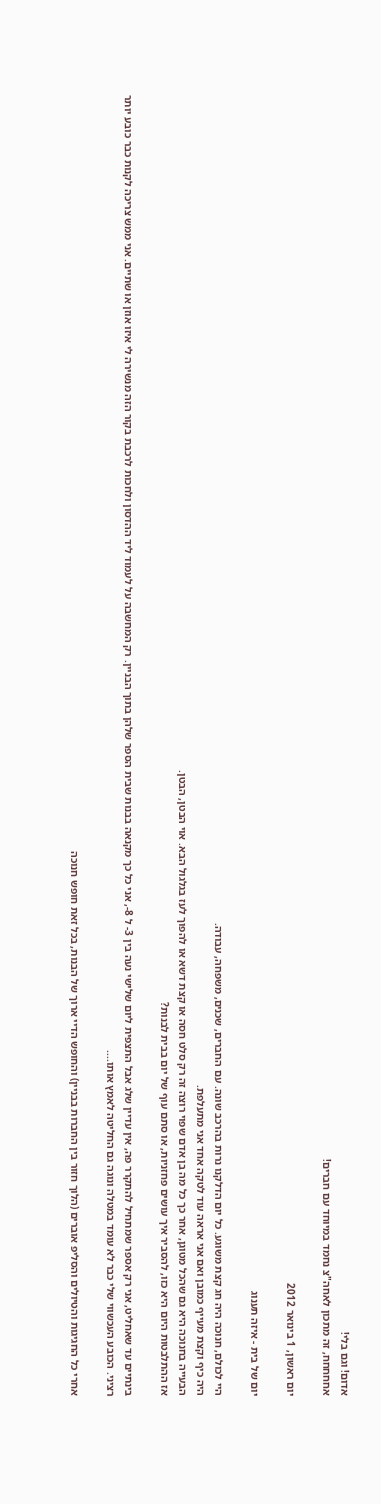אדום! וגם בלי!
אחחחחח, זה מתכון לאחה"צ נחמד במיוחד עם חברים!

יום ראשון, 1 בינואר 2012

יום של בית - איזה תענוג

היי לכולם, חנוכה היה חג קצת משוגע. כל יום הדלקנו נרות בהרכב שונה. עם החברים, שכנים, משפחה, עבודה.
היה כיף וקצת מעייף כמובן ואם אני אראה עוד לטקה אחד אני מתעלפת.
הבעייה בחנוכה היא גם שהכל מטוגן, אחר כך כל מה בן אדם שפוי רוצה זה רק סלט חסה או קצת דשא או להפוך לעז בגלגול הבא. אוי הבטן, הבטן.
אז ההתלבטות היום היא כזו, להסביר איך עושים פחזניות, או סתם עוף של יום בבית לבנות?

בינתיים עד שאחליט, אני רק אספר שמתחיל להתקרר פה, אין עדיין שלג אבל התצפית ליום שלישי נעה בין 3- ל 8-, אני כל כך מקנאה בבנות שבית הספר שלהן בתוך הבניין. רק המחשבה על לעמוד ליד ההדסון ולחכות לרכבת בקור הזה מנשירה לי איזו אוזן או שתיים. אני ממש צריכה לקנות כבר כובע יותר רציני. הכובע העכשווי שלי כבר לא עומד במטלה ונוגה גם החליטה לאמץ אותו....

אחרי כל החגיגות והטיולים והסליפ אוברים (הלוך חזור בין החברות בבניין) והחופש הדיי ארוך של הבנות, בכל זאת חופש חנוכה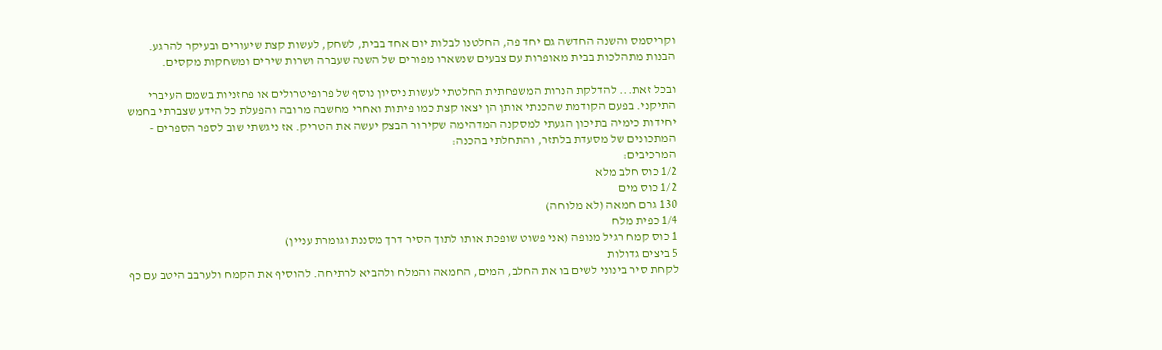וקריסמס והשנה החדשה גם יחד פה, החלטנו לבלות יום אחד בבית, לשחק, לעשות קצת שיעורים ובעיקר להרגע.
הבנות מתהלכות בבית מאופרות עם צבעים שנשארו מפורים של השנה שעברה ושרות שירים ומשחקות מקסים.

ובכל זאת... להדלקת הנרות המשפחתית החלטתי לעשות ניסיון נוסף של פרופיטרולים או פחזניות בשמם העיברי התיקני. בפעם הקודמת שהכנתי אותן הן יצאו קצת כמו פיתות ואחרי מחשבה מרובה והפעלת כל הידע שצברתי בחמש יחידות כימיה בתיכון הגעתי למסקנה המדהימה שקירור הבצק יעשה את הטריק. אז ניגשתי שוב לספר הספרים - המתכונים של מסעדת בלתזר, והתחלתי בהכנה:
המרכיבים:
1/2 כוס חלב מלא
1/2 כוס מים
130 גרם חמאה (לא מלוחה)
1/4 כפית מלח
1 כוס קמח רגיל מנופה (אני פשוט שופכת אותו לתוך הסיר דרך מסננת וגומרת עניין)
5 ביצים גדולות
לקחת סיר בינוני לשים בו את החלב, המים, החמאה והמלח ולהביא לרתיחה. להוסיף את הקמח ולערבב היטב עם כף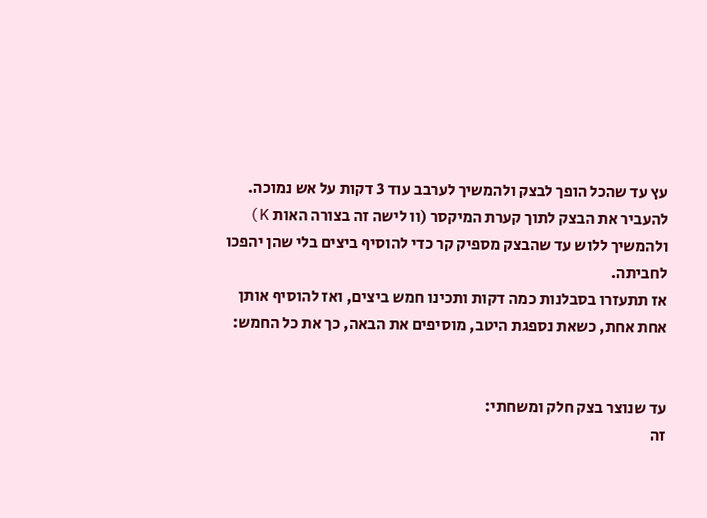עץ עד שהכל הופך לבצק ולהמשיך לערבב עוד 3 דקות על אש נמוכה.
להעביר את הבצק לתוך קערת המיקסר (וו לישה זה בצורה האות K) ולהמשיך ללוש עד שהבצק מספיק קר כדי להוסיף ביצים בלי שהן יהפכו לחביתה.
אז תתעזרו בסבלנות כמה דקות ותכינו חמש ביצים, ואז להוסיף אותן אחת אחת, כשאת נספגת היטב, מוסיפים את הבאה, כך את כל החמש:


עד שנוצר בצק חלק ומשחתי:
זה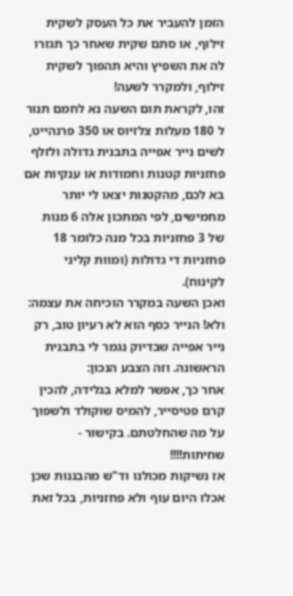הזמן להעביר את כל העסק לשקית זילוף, או סתם שקית שאחר כך תגזרו לה את השפיץ והיא תהפוך לשקית זילוף, ולמקרר לשעה!
זהו, לקראת תום השעה נא לחמם תנור ל 180 מעלות צלזיוס או 350 פרנהייט, לשים נייר אפייה בתבנית גדולה ולזלף פחזניות קטנות וחמודות או ענקיות אם בא לכם, מהקטנות יצאו לי יותר מחמישים, לפי המתכון אלה 6 מנות של 3 פחזניות בכל מנה כלומר 18 פחזניות די גדולות (ומוות קליני לקינוח).
ואכן השעה במקרר הוכיחה את עצמה:
ולא! הנייר כסף הוא לא רעיון טוב, רק נייר אפייה שבדיוק נגמר לי בתבנית הראשונה. וזה הצבע הנכון:
אחר כך, אפשר למלא בגלידה, להכין קרם פטיסייר, להמיס שוקולד ולשפוך על מה שהחלטתם. בקישור - שחיתות!!!!
אז נשיקות מכולנו וד"ש מהבננות שכן אכלו היום עוף ולא פחזניות, בכל זאת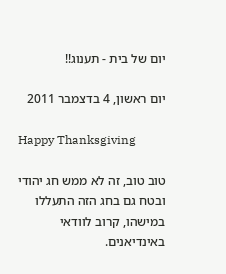יום של בית - תענוג!!

יום ראשון, 4 בדצמבר 2011

Happy Thanksgiving

טוב טוב, זה לא ממש חג יהודי ובטח גם בחג הזה התעללו במישהו, קרוב לוודאי באינדיאנים.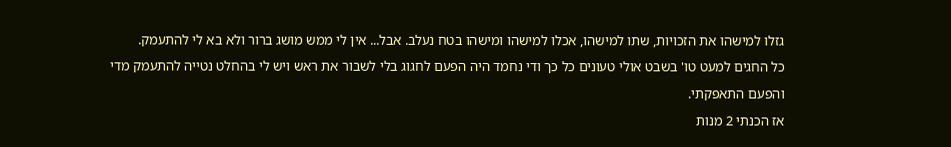גזלו למישהו את הזכויות, שתו למישהו, אכלו למישהו ומישהו בטח נעלב. אבל... אין לי ממש מושג ברור ולא בא לי להתעמק.
כל החגים למעט טו' בשבט אולי טעונים כל כך ודי נחמד היה הפעם לחגוג בלי לשבור את ראש ויש לי בהחלט נטייה להתעמק מדי והפעם התאפקתי.
אז הכנתי 2 מנות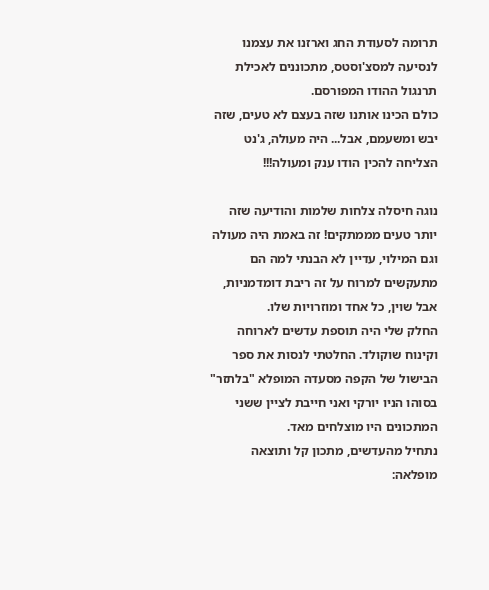תרומה לסעודת החג וארזנו את עצמנו לנסיעה למסצ'וסטס, מתכוננים לאכילת תרנגול ההודו המפורסם.
כולם הכינו אותנו שזה בעצם לא טעים, שזה יבש ומשעמם, אבל... היה מעולה, ג'נט הצליחה להכין הודו ענק ומעולה!!!

נוגה חיסלה צלחות שלמות והודיעה שזה יותר טעים מממתקים! זה באמת היה מעולה וגם המילוי, עדיין לא הבנתי למה הם מתעקשים למרוח על זה ריבת דומדמניות, אבל שוין, כל אחד ומוזרויות שלו.
החלק שלי היה תוספת עדשים לארוחה וקינוח שוקולד. החלטתי לנסות את ספר הבישול של הקפה מסעדה המופלא "בלתזר" בסוהו הניו יורקי ואני חייבת לציין ששני המתכונים היו מוצלחים מאד.
נתחיל מהעדשים, מתכון קל ותוצאה מופלאה: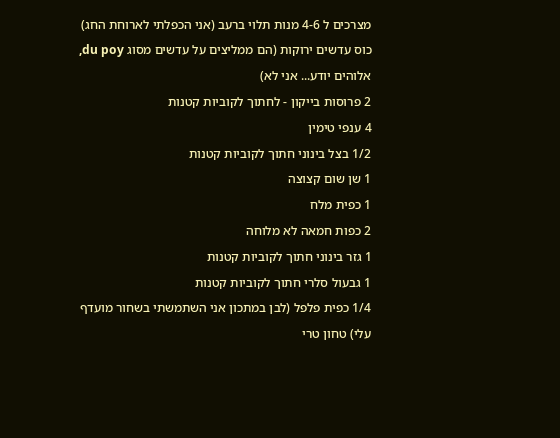מצרכים ל 4-6 מנות תלוי ברעב (אני הכפלתי לארוחת החג)
כוס עדשים ירוקות (הם ממליצים על עדשים מסוג du poy, אלוהים יודע... אני לא)
2 פרוסות בייקון - לחתוך לקוביות קטנות
4 ענפי טימין
1/2 בצל בינוני חתוך לקוביות קטנות
1 שן שום קצוצה
1 כפית מלח
2 כפות חמאה לא מלוחה
1 גזר בינוני חתוך לקוביות קטנות
1 גבעול סלרי חתוך לקוביות קטנות
1/4 כפית פלפל (לבן במתכון אני השתמשתי בשחור מועדף עלי) טחון טרי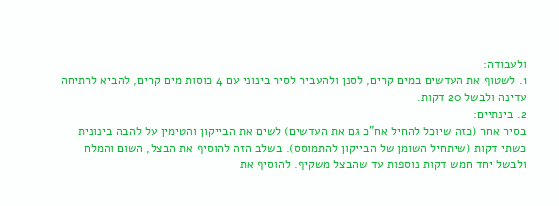ולעבודה:
1. לשטוף את העדשים במים קרים, לסנן ולהעביר לסיר בינוני עם 4 כוסות מים קרים, להביא לרתיחה עדינה ולבשל 20 דקות.
2. בינתיים:
בסיר אחר (כזה שיוכל להחיל אח"כ גם את העדשים) לשים את הבייקון והטימין על להבה בינונית כשתי דקות (שיתחיל השומן של הבייקון להתמוסס). בשלב הזה להוסיף את הבצל, השום והמלח ולבשל יחד חמש דקות נוספות עד שהבצל משקיף. להוסיף את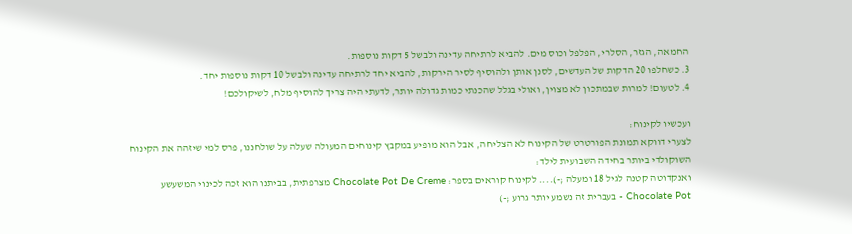החמאה, הגזר, הסלרי, הפלפל וכוס מים. להביא לרתיחה עדינה ולבשל 5 דקות נוספות.
3. כשחלפו 20 הדקות של העדשים, לסנן אותן ולהוסיף לסיר הירקות, להביא יחד לרתיחה עדינה ולבשל 10 דקות נוספות יחד.
4. לטעום! למרות שבמתכון לא מצוין, ואולי בגלל שהכנתי כמות גדולה יותר, לדעתי היה צריך להוסיף מלח, לשיקולכם!

ועכשיו לקינוח:
לצערי דווקא תמונת הפורטרט של הקינוח לא הצליחה, אבל הוא מופיע במקבץ קינוחים המעולה שעלה על שולחננו, פרס למי שיזהה את הקינוח השוקולדי ביותר בחידה השבועית לילד:
ואנקדוטה קטנה לגיל 18 ומעלה ;-).... לקינוח קוראים בספר: Chocolate Pot De Creme מצרפתית, בביתנו הוא זכה לכינוי המשעשע Chocolate Pot - בעברית זה נשמע יותר גרוע ;-)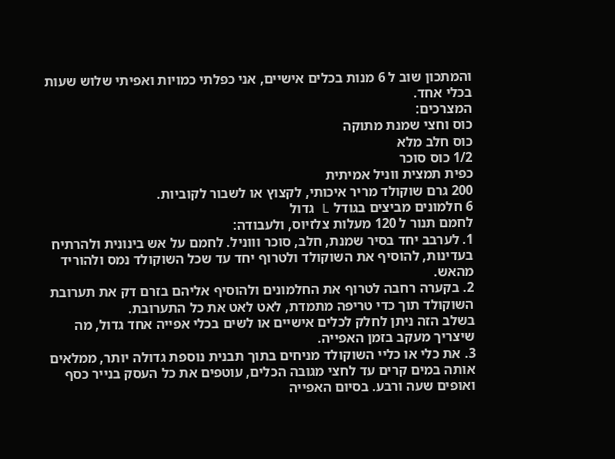והמתכון שוב ל 6 מנות בכלים אישיים, אני כפלתי כמויות ואפיתי שלוש שעות בכלי אחד.
המצרכים:
כוס וחצי שמנת מתוקה
כוס חלב מלא
1/2 כוס סוכר
כפית תמצית ווניל אמיתית
200 גרם שוקולד מריר איכותי, לקצוץ או לשבור לקוביות.
6 חלמונים מביצים בגודל L גדול
לחמם תנור ל 120 מעלות צלזיוס, ולעבודה:
1. לערבב יחד בסיר שמנת, חלב, סוכר וווניל. לחמם על אש בינונית ולהרתיח בעדינות, להוסיף את השוקולד ולטרוף יחד עד שכל השוקולד נמס ולהוריד מהאש.
2. בקערה רחבה לטרוף את החלמונים ולהוסיף אליהם בזרם דק את תערובת השוקולד תוך כדי טריפה מתמדת, לאט לאט את כל התערובת.
בשלב הזה ניתן לחלק לכלים אישיים או לשים בכלי אפייה אחד גדול, מה שיצריך מעקב בזמן האפייה.
3. את כלי או כליי השוקולד מניחים בתוך תבנית נוספת גדולה יותר, ממלאים אותה במים קרים עד לחצי מגובה הכלים, עוטפים את כל העסק בנייר כסף ואופים שעה ורבע. בסיום האפייה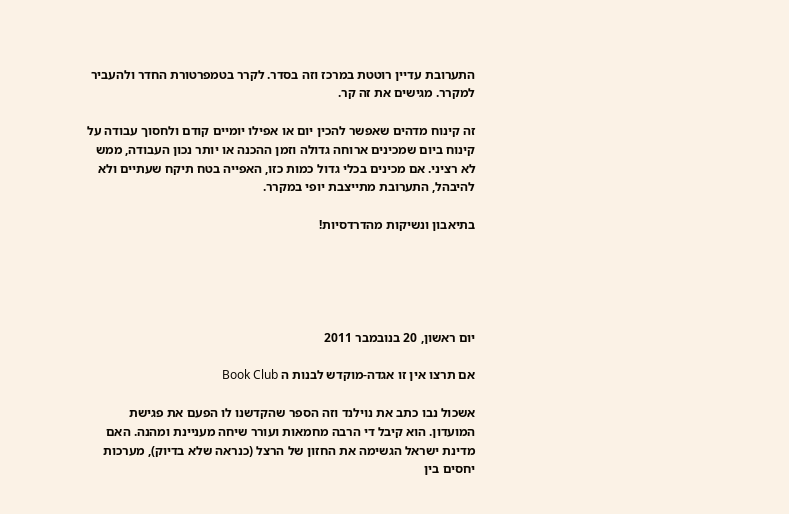התערובת עדיין רוטטת במרכז וזה בסדר. לקרר בטמפרטורת החדר ולהעביר למקרר. מגישים את זה קר.

זה קינוח מדהים שאפשר להכין יום או אפילו יומיים קודם ולחסוך עבודה על קינוח ביום שמכינים ארוחה גדולה וזמן ההכנה או יותר נכון העבודה, ממש לא רציני. אם מכינים בכלי גדול כמות כזו, האפייה בטח תיקח שעתיים ולא להיבהל, התערובת מתייצבת יופי במקרר.

בתיאבון ונשיקות מהדרדסיות!





יום ראשון, 20 בנובמבר 2011

אם תרצו אין זו אגדה-מוקדש לבנות ה Book Club

אשכול נבו כתב את נוילנד וזה הספר שהקדשנו לו הפעם את פגישת המועדון. הוא קיבל די הרבה מחמאות ועורר שיחה מעניינת ומהנה. האם מדינת ישראל הגשימה את החזון של הרצל (כנראה שלא בדיוק), מערכות יחסים בין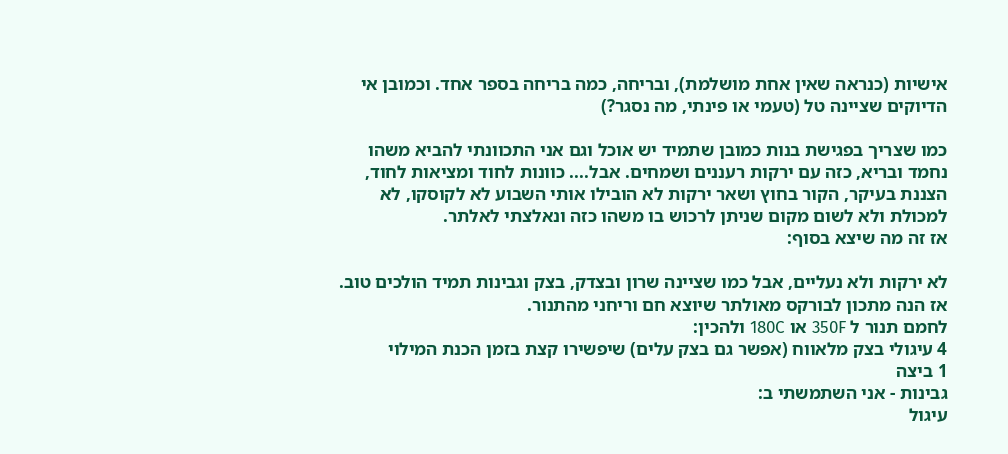אישיות (כנראה שאין אחת מושלמת), ובריחה, כמה בריחה בספר אחד. וכמובן אי הדיוקים שציינה טל (טעמי או פינתי, מה נסגר?)

כמו שצריך בפגישת בנות כמובן שתמיד יש אוכל וגם אני התכוונתי להביא משהו נחמד ובריא, כזה עם ירקות רעננים ושמחים. אבל.... כוונות לחוד ומציאות לחוד, הצננת בעיקר, הקור בחוץ ושאר ירקות לא הובילו אותי השבוע לא לקוסקו, לא למכולת ולא לשום מקום שניתן לרכוש בו משהו כזה ונאלצתי לאלתר.
אז זה מה שיצא בסוף:

לא ירקות ולא נעליים, אבל כמו שציינה שרון ובצדק, בצק וגבינות תמיד הולכים טוב. אז הנה מתכון לבורקס מאולתר שיוצא חם וריחני מהתנור.
לחמם תנור ל 350F או 180C ולהכין:
4 עיגולי בצק מלאווח (אפשר גם בצק עלים) שיפשירו קצת בזמן הכנת המילוי
1 ביצה
גבינות - אני השתמשתי ב:
עיגול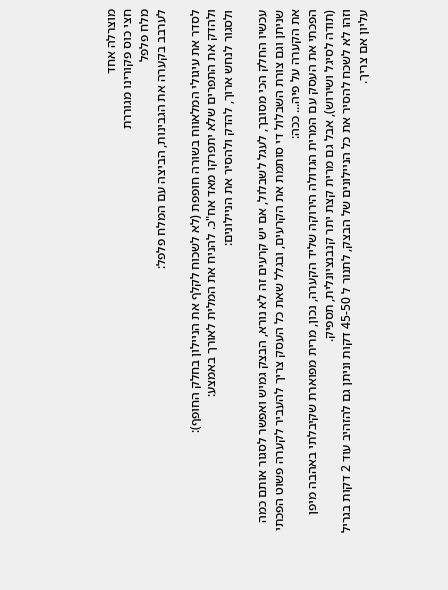מוצרלה אחד
חצי כוס פקורינו מגוררת
מלח פלפל
לערבב בקערה את הגבינות, הביצה עם המלח פלפל:

לסדר את עיגולי המלאווח בשורה חופפת (לא לשכוח לקלף את הניילון בחלק החופף):
ולהדק את התפרים שלא יתפרקו מאד אח"כ. להניח את המלית לאורך באמצע:
ולסגור לנחש ארוך, להדק ולהסיר את הניילונים:

עכשיו החלק הכי מסובך, לעגל לשבלול, אם יש קרעים זה לא נורא, הבצק גמיש ואפשר לסגור אותם כמה שניתן וגם צורת השבלול די סותמת את הקרעים, ובגלל שאת כל העסק צריך להעביר לקערה פשוט הפכתי את הקערה על פיה... ככה:
הפכתי את העסק עם המרית הגדולה הירוקה שליד הקערה, נכון, מרית מפוארת שקיבלתי באהבה מיפן (תודה לסיגל ושירוש), אבל גם מרית קצת יתר קנבנציונלית, תספיק.
וזהו לא לשכח להסיר את כל הניילונים של הבצק, לתנור ל 45-50 דקות וניתן גם להזהיב עוד 2 דקות בגריל עליון אם צריך.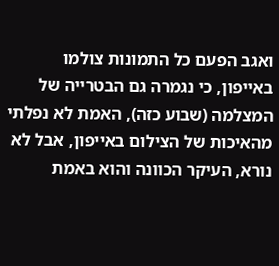ואגב הפעם כל התמונות צולמו באייפון, כי נגמרה גם הבטרייה של המצלמה (שבוע כזה), האמת לא נפלתי מהאיכות של הצילום באייפון, אבל לא נורא, העיקר הכוונה והוא באמת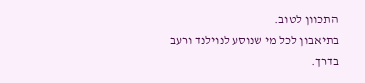התכוון לטוב.
בתיאבון לכל מי שנוסע לנוילנד ורעב בדרך.